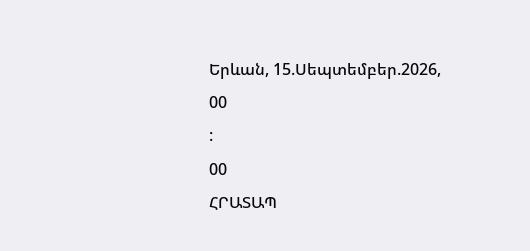Երևան, 15.Սեպտեմբեր.2026,
00
:
00
ՀՐԱՏԱՊ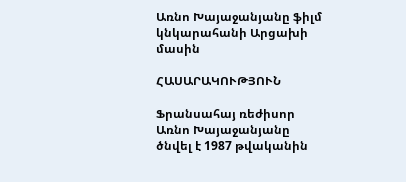Առնո Խայաջանյանը ֆիլմ կնկարահանի Արցախի մասին

ՀԱՍԱՐԱԿՈՒԹՅՈՒՆ

Ֆրանսահայ ռեժիսոր Առնո Խայաջանյանը ծնվել է 1987 թվականին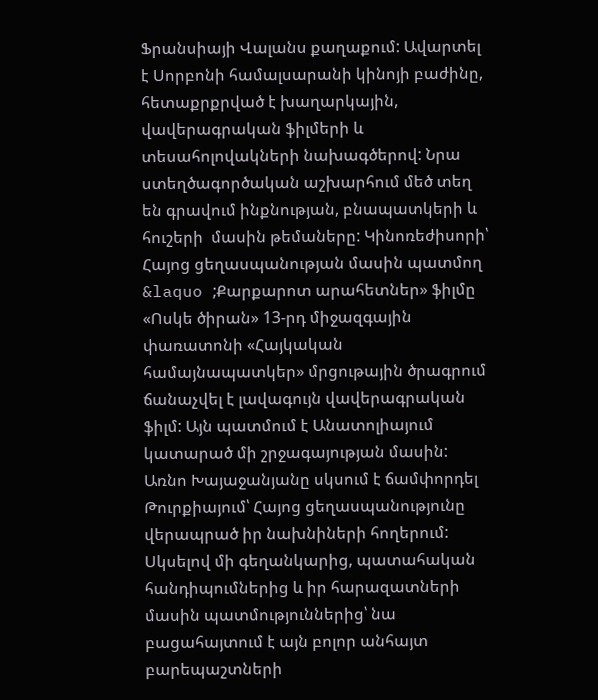Ֆրանսիայի Վալանս քաղաքում: Ավարտել է Սորբոնի համալսարանի կինոյի բաժինը, հետաքրքրված է խաղարկային, վավերագրական ֆիլմերի և տեսահոլովակների նախագծերով: Նրա ստեղծագործական աշխարհում մեծ տեղ են գրավում ինքնության, բնապատկերի և հուշերի  մասին թեմաները: Կինոռեժիսորի՝ Հայոց ցեղասպանության մասին պատմող &laquo ;Քարքարոտ արահետներ» ֆիլմը «Ոսկե ծիրան» 13-րդ միջազգային փառատոնի «Հայկական համայնապատկեր» մրցութային ծրագրում ճանաչվել է լավագույն վավերագրական ֆիլմ: Այն պատմում է Անատոլիայում կատարած մի շրջագայության մասին: Առնո Խայաջանյանը սկսում է ճամփորդել Թուրքիայում՝ Հայոց ցեղասպանությունը վերապրած իր նախնիների հողերում: Սկսելով մի գեղանկարից, պատահական հանդիպումներից և իր հարազատների մասին պատմություններից՝ նա բացահայտում է այն բոլոր անհայտ բարեպաշտների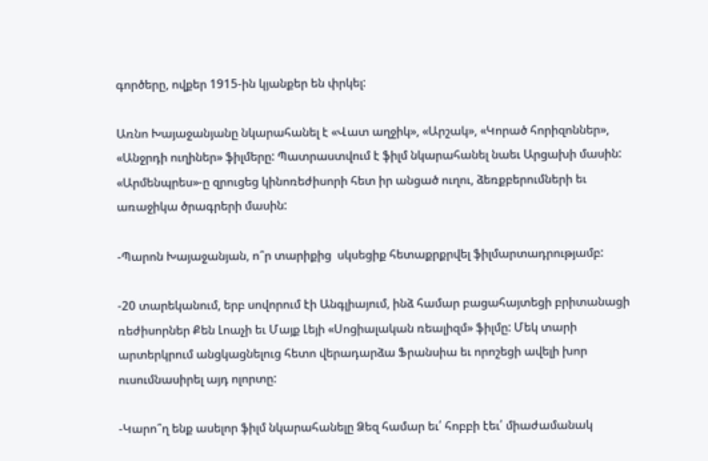գործերը, ովքեր 1915-ին կյանքեր են փրկել:

Առնո Խայաջանյանը նկարահանել է «Վատ աղջիկ», «Արշակ», «Կորած հորիզոններ», «Անջրդի ուղիներ» ֆիլմերը: Պատրաստվում է ֆիլմ նկարահանել նաեւ Արցախի մասին: «Արմենպրես»-ը զրուցեց կինոռեժիսորի հետ իր անցած ուղու, ձեռքբերումների եւ առաջիկա ծրագրերի մասին:

-Պարոն Խայաջանյան, ո՞ր տարիքից  սկսեցիք հետաքրքրվել ֆիլմարտադրությամբ:

-20 տարեկանում, երբ սովորում էի Անգլիայում, ինձ համար բացահայտեցի բրիտանացի ռեժիսորներ Քեն Լոաչի եւ Մայք Լեյի «Սոցիալական ռեալիզմ» ֆիլմը: Մեկ տարի արտերկրում անցկացնելուց հետո վերադարձա Ֆրանսիա եւ որոշեցի ավելի խոր ուսումնասիրել այդ ոլորտը:

-Կարո՞ղ ենք ասելոր ֆիլմ նկարահանելը Ձեզ համար եւ՛ հոբբի էեւ՛ միաժամանակ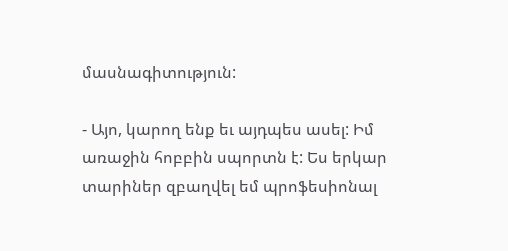մասնագիտություն:

- Այո, կարող ենք եւ այդպես ասել: Իմ առաջին հոբբին սպորտն է: Ես երկար տարիներ զբաղվել եմ պրոֆեսիոնալ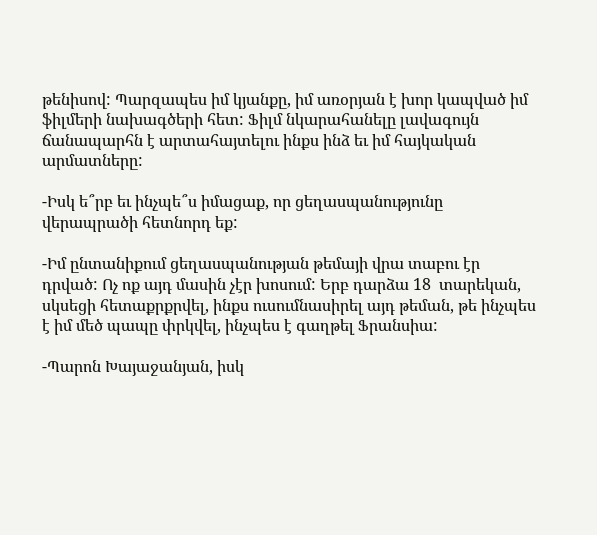թենիսով: Պարզապես իմ կյանքը, իմ առօրյան է խոր կապված իմ ֆիլմերի նախագծերի հետ: Ֆիլմ նկարահանելը լավագույն ճանապարհն է արտահայտելու ինքս ինձ եւ իմ հայկական արմատները:

-Իսկ ե՞րբ եւ ինչպե՞ս իմացաք, որ ցեղասպանությունը վերապրածի հետնորդ եք:

-Իմ ընտանիքում ցեղասպանության թեմայի վրա տաբու էր դրված: Ոչ ոք այդ մասին չէր խոսում: Երբ դարձա 18  տարեկան, սկսեցի հետաքրքրվել, ինքս ուսումնասիրել այդ թեման, թե ինչպես է իմ մեծ պապը փրկվել, ինչպես է գաղթել Ֆրանսիա:

-Պարոն Խայաջանյան, իսկ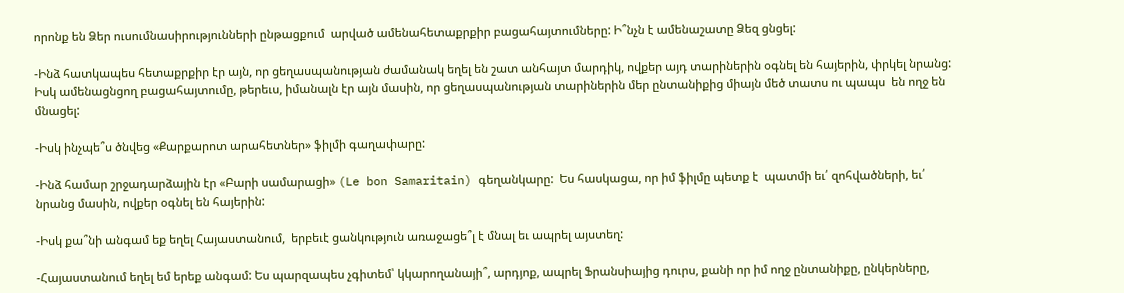որոնք են Ձեր ուսումնասիրությունների ընթացքում  արված ամենահետաքրքիր բացահայտումները: Ի՞նչն է ամենաշատը Ձեզ ցնցել:

-Ինձ հատկապես հետաքրքիր էր այն, որ ցեղասպանության ժամանակ եղել են շատ անհայտ մարդիկ, ովքեր այդ տարիներին օգնել են հայերին, փրկել նրանց: Իսկ ամենացնցող բացահայտումը, թերեւս, իմանալն էր այն մասին, որ ցեղասպանության տարիներին մեր ընտանիքից միայն մեծ տատս ու պապս  են ողջ են մնացել:

-Իսկ ինչպե՞ս ծնվեց «Քարքարոտ արահետներ» ֆիլմի գաղափարը:

-Ինձ համար շրջադարձային էր «Բարի սամարացի» (Le bon Samaritain) գեղանկարը:  Ես հասկացա, որ իմ ֆիլմը պետք է  պատմի եւ՛ զոհվածների, եւ՛ նրանց մասին, ովքեր օգնել են հայերին:

-Իսկ քա՞նի անգամ եք եղել Հայաստանում,  երբեւէ ցանկություն առաջացե՞լ է մնալ եւ ապրել այստեղ:

-Հայաստանում եղել եմ երեք անգամ: Ես պարզապես չգիտեմ՝ կկարողանայի՞, արդյոք, ապրել Ֆրանսիայից դուրս, քանի որ իմ ողջ ընտանիքը, ընկերները,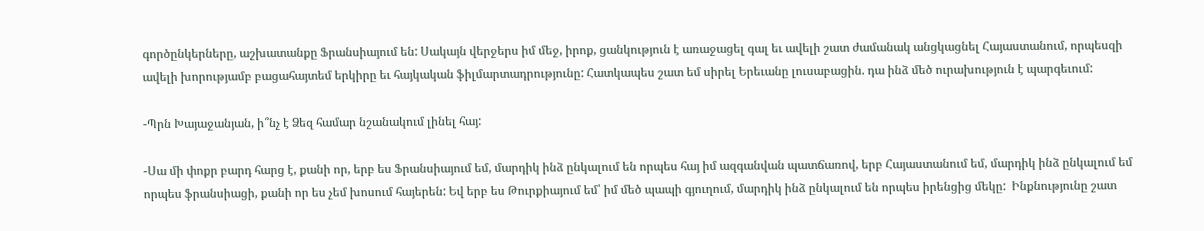գործընկերները, աշխատանքը Ֆրանսիայում են: Սակայն վերջերս իմ մեջ, իրոք, ցանկություն է առաջացել գալ եւ ավելի շատ ժամանակ անցկացնել Հայաստանում, որպեսզի ավելի խորությամբ բացահայտեմ երկիրը եւ հայկական ֆիլմարտադրությունը: Հատկապես շատ եմ սիրել Երեւանը լուսաբացին. դա ինձ մեծ ուրախություն է պարգեւում:

-Պրն Խայաջանյան, ի՞նչ է Ձեզ համար նշանակում լինել հայ:

-Սա մի փոքր բարդ հարց է, քանի որ, երբ ես Ֆրանսիայում եմ, մարդիկ ինձ ընկալում են որպես հայ իմ ազգանվան պատճառով, երբ Հայաստանում եմ, մարդիկ ինձ ընկալում եմ որպես ֆրանսիացի, քանի որ ես չեմ խոսում հայերեն: Եվ երբ ես Թուրքիայում եմ՝ իմ մեծ պապի գյուղում, մարդիկ ինձ ընկալում են որպես իրենցից մեկը:  Ինքնությունը շատ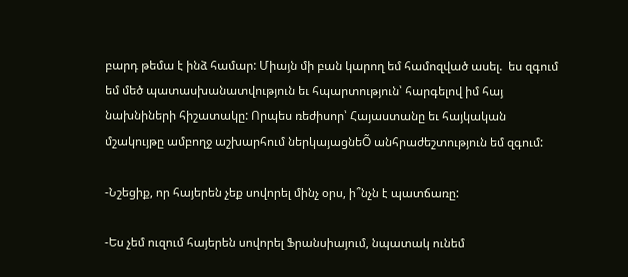բարդ թեմա է ինձ համար: Միայն մի բան կարող եմ համոզված ասել.  ես զգում եմ մեծ պատասխանատվություն եւ հպարտություն՝ հարգելով իմ հայ նախնիների հիշատակը: Որպես ռեժիսոր՝ Հայաստանը եւ հայկական մշակույթը ամբողջ աշխարհում ներկայացնեÕ անհրաժեշտություն եմ զգում:

-Նշեցիք, որ հայերեն չեք սովորել մինչ օրս, ի՞նչն է պատճառը:

-Ես չեմ ուզում հայերեն սովորել Ֆրանսիայում, նպատակ ունեմ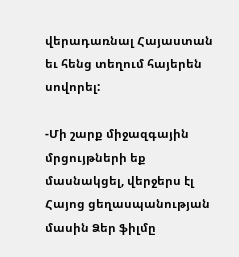վերադառնալ Հայաստան եւ հենց տեղում հայերեն սովորել:

-Մի շարք միջազգային մրցույթների եք մասնակցել, վերջերս էլ Հայոց ցեղասպանության մասին Ձեր ֆիլմը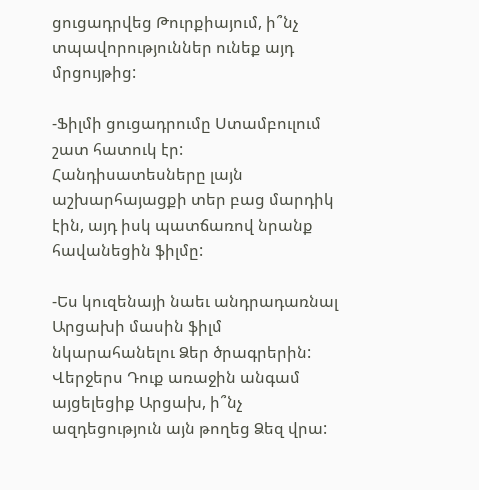ցուցադրվեց Թուրքիայում, ի՞նչ տպավորություններ ունեք այդ մրցույթից:

-Ֆիլմի ցուցադրումը Ստամբուլում շատ հատուկ էր: Հանդիսատեսները լայն աշխարհայացքի տեր բաց մարդիկ էին, այդ իսկ պատճառով նրանք հավանեցին ֆիլմը:

-Ես կուզենայի նաեւ անդրադառնալ  Արցախի մասին ֆիլմ նկարահանելու Ձեր ծրագրերին:  Վերջերս Դուք առաջին անգամ այցելեցիք Արցախ, ի՞նչ ազդեցություն այն թողեց Ձեզ վրա: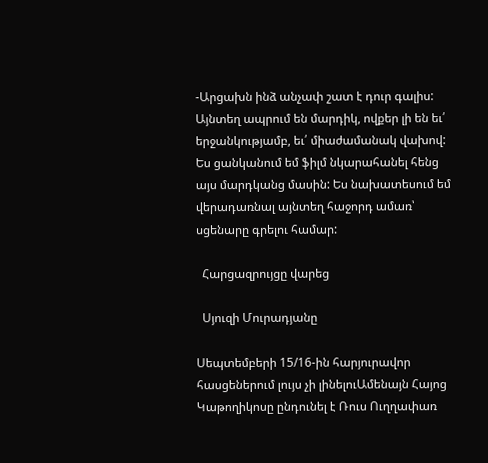-Արցախն ինձ անչափ շատ է դուր գալիս: Այնտեղ ապրում են մարդիկ, ովքեր լի են եւ՛ երջանկությամբ, եւ՛ միաժամանակ վախով:  Ես ցանկանում եմ ֆիլմ նկարահանել հենց այս մարդկանց մասին: Ես նախատեսում եմ վերադառնալ այնտեղ հաջորդ ամառ՝ սցենարը գրելու համար:

  Հարցազրույցը վարեց

  Սյուզի Մուրադյանը

Սեպտեմբերի 15/16-ին հարյուրավոր հասցեներում լույս չի լինելուԱմենայն Հայոց Կաթողիկոսը ընդունել է Ռուս Ուղղափառ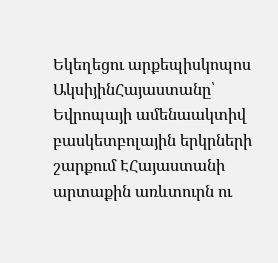Եկեղեցու արքեպիսկոպոս ԱկսիյինՀայաստանը՝ Եվրոպայի ամենաակտիվ բասկետբոլային երկրների շարքում ԷՀայաստանի արտաքին առևտուրն ու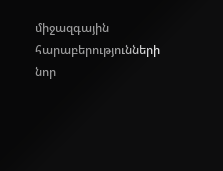միջազգային հարաբերությունների նոր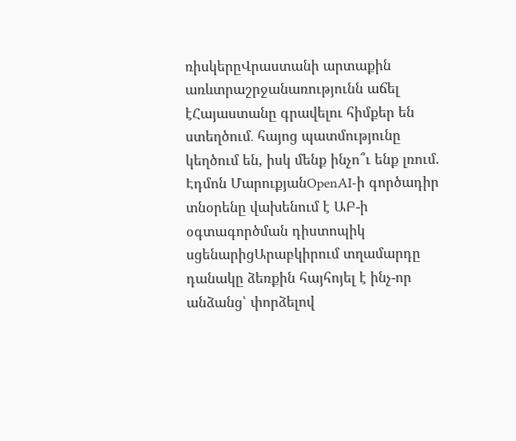ռիսկերըՎրաստանի արտաքին առևտրաշրջանառությունն աճել էՀայաստանը գրավելու հիմքեր են ստեղծում․ հայոց պատմությունը կեղծում են, իսկ մենք ինչո՞ւ ենք լռում. Էդմոն ՄարուքյանOpenAI-ի գործադիր տնօրենը վախենում է ԱԲ-ի օգտագործման դիստոպիկ սցենարիցԱրաբկիրում տղամարդը դանակը ձեռքին հայհոյել է ինչ-որ անձանց՝ փորձելով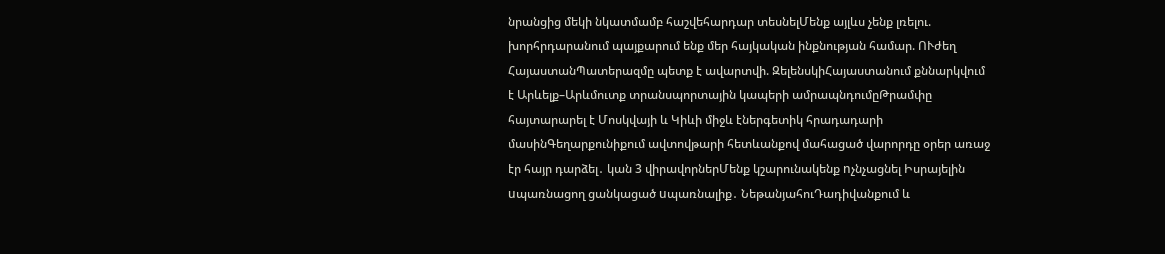նրանցից մեկի նկատմամբ հաշվեհարդար տեսնելՄենք այլևս չենք լռելու. խորհրդարանում պայքարում ենք մեր հայկական ինքնության համար. ՈՒժեղ ՀայաստանՊատերազմը պետք է ավարտվի. ԶելենսկիՀայաստանում քննարկվում է Արևելք–Արևմուտք տրանսպորտային կապերի ամրապնդումըԹրամփը հայտարարել է Մոսկվայի և Կիևի միջև էներգետիկ հրադադարի մասինԳեղարքունիքում ավտովթարի հետևանքով մահացած վարորդը օրեր առաջ էր հայր դարձել․ կան 3 վիրավորներՄենք կշարունակենք nչնչացնել Իսրայելին uպառնացող ցանկացած uպառնալիք․ ՆեթանյահուԴադիվանքում և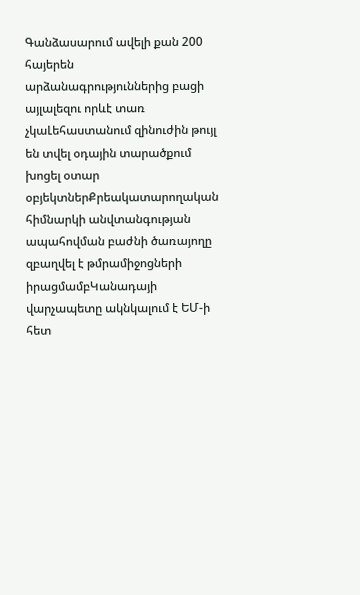Գանձասարում ավելի քան 200 հայերեն արձանագրություններից բացի այլալեզու որևէ տառ չկաԼեհաստանում զինուժին թույլ են տվել օդային տարածքում խոցել օտար օբյեկտներՔրեակատարողական հիմնարկի անվտանգության ապահովման բաժնի ծառայողը զբաղվել է թմրամիջոցների իրացմամբԿանադայի վարչապետը ակնկալում է ԵՄ-ի հետ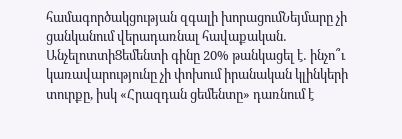համագործակցության զգալի խորացումՆեյմարը չի ցանկանում վերադառնալ հավաքական․ ԱնչելոտտիՑեմենտի գինը 20% թանկացել է․ ինչո՞ւ կառավարությունը չի փոխում իրանական կլինկերի տուրքը, իսկ «Հրազդան ցեմենտը» դառնում է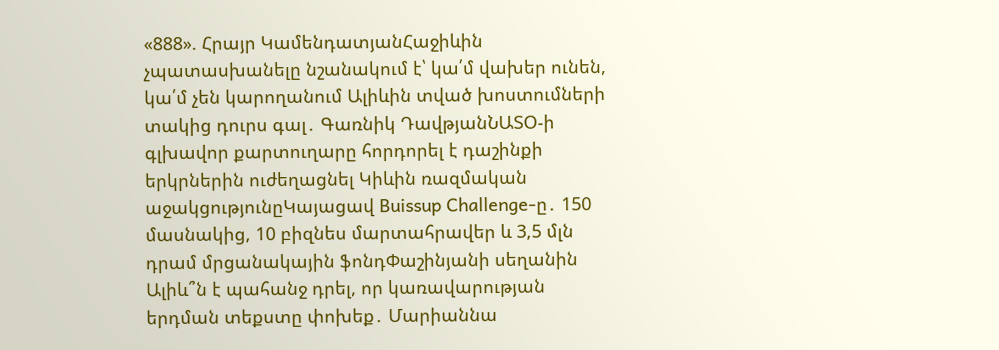«888». Հրայր ԿամենդատյանՀաջիևին չպատասխանելը նշանակում է՝ կա՛մ վախեր ունեն, կա՛մ չեն կարողանում Ալիևին տված խոստումների տակից դուրս գալ․ Գառնիկ ԴավթյանՆԱՏՕ-ի գլխավոր քարտուղարը հորդորել է դաշինքի երկրներին ուժեղացնել Կիևին ռազմական աջակցությունըԿայացավ Buissup Challenge-ը․ 150 մասնակից, 10 բիզնես մարտահրավեր և 3,5 մլն դրամ մրցանակային ֆոնդՓաշինյանի սեղանին Ալիև՞ն է պահանջ դրել, որ կառավարության երդման տեքստը փոխեք․ Մարիաննա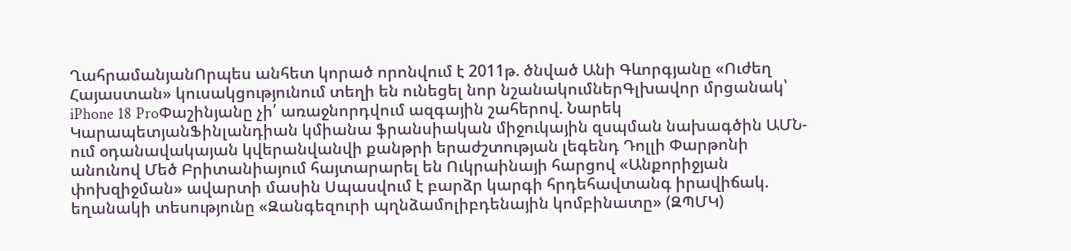ՂահրամանյանՈրպես անհետ կորած որոնվում է 2011թ. ծնված Անի Գևորգյանը «Ուժեղ Հայաստան» կուսակցությունում տեղի են ունեցել նոր նշանակումներԳլխավոր մրցանակ՝ iPhone 18 ProՓաշինյանը չի՛ առաջնորդվում ազգային շահերով. Նարեկ ԿարապետյանՖինլանդիան կմիանա ֆրանսիական միջուկային զսպման նախագծին ԱՄՆ-ում օդանավակայան կվերանվանվի քանթրի երաժշտության լեգենդ Դոլլի Փարթոնի անունով Մեծ Բրիտանիայում հայտարարել են Ուկրաինայի հարցով «Անքորիջյան փոխզիջման» ավարտի մասին Սպասվում է բարձր կարգի հրդեհավտանգ իրավիճակ. եղանակի տեսությունը «Զանգեզուրի պղնձամոլիբդենային կոմբինատը» (ԶՊՄԿ)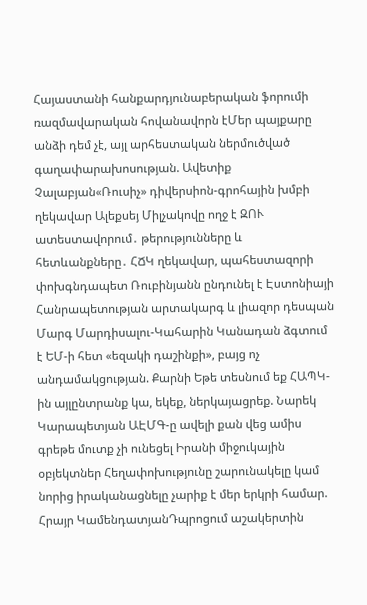Հայաստանի հանքարդյունաբերական ֆորումի ռազմավարական հովանավորն էՄեր պայքարը անձի դեմ չէ, այլ արհեստական ներմուծված գաղափարախոսության. Ավետիք Չալաբյան«Ռուսիչ» դիվերսիոն-գրոհային խմբի ղեկավար Ալեքսեյ Միլչակովը ողջ է ԶՈՒ ատեստավորում․ թերությունները և հետևանքները․ ՀՃԿ ղեկավար, պահեստազորի փոխգնդապետ Ռուբինյանն ընդունել է Էստոնիայի Հանրապետության արտակարգ և լիազոր դեսպան Մարգ Մարդիսալու-Կահարին Կանադան ձգտում է ԵՄ-ի հետ «եզակի դաշինքի», բայց ոչ անդամակցության. Քարնի Եթե տեսնում եք ՀԱՊԿ-ին այլընտրանք կա, եկեք, ներկայացրեք. Նարեկ Կարապետյան ԱԷՄԳ-ը ավելի քան վեց ամիս գրեթե մուտք չի ունեցել Իրանի միջուկային օբյեկտներ Հեղափոխությունը շարունակելը կամ նորից իրականացնելը չարիք է մեր երկրի համար. Հրայր ԿամենդատյանԴպրոցում աշակերտին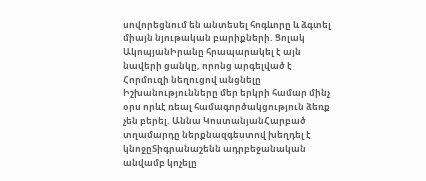սովորեցնում են անտեսել հոգևորը և ձգտել միայն նյութական բարիքների. Ցոլակ ԱկոպյանԻրանը հրապարակել է այն նավերի ցանկը, որոնց արգելված է Հորմուզի նեղուցով անցնելը Իշխանությունները մեր երկրի համար մինչ օրս որևէ ռեալ համագործակցություն ձեռք չեն բերել. Աննա ԿոստանյանՀարբած տղամարդը ներքնազգեստով խեղդել է կնոջըՏիգրանաշենն ադրբեջանական անվամբ կոչելը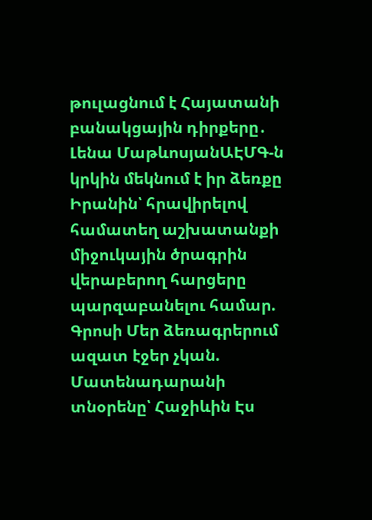թուլացնում է Հայատանի բանակցային դիրքերը․ Լենա ՄաթևոսյանԱԷՄԳ-ն կրկին մեկնում է իր ձեռքը Իրանին՝ հրավիրելով համատեղ աշխատանքի միջուկային ծրագրին վերաբերող հարցերը պարզաբանելու համար. Գրոսի Մեր ձեռագրերում ազատ էջեր չկան. Մատենադարանի տնօրենը՝ Հաջիևին Էս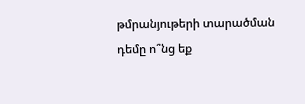թմրանյութերի տարածման դեմը ո՞նց եք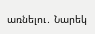առնելու․ Նարեկ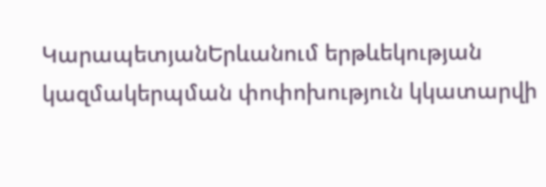ԿարապետյանԵրևանում երթևեկության կազմակերպման փոփոխություն կկատարվի